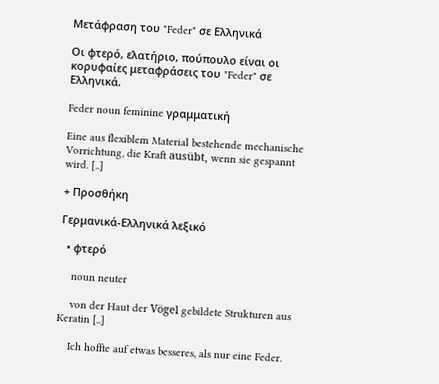Μετάφραση του "Feder" σε Ελληνικά

Οι φτερό, ελατήριο, πούπουλο είναι οι κορυφαίες μεταφράσεις του "Feder" σε Ελληνικά.

Feder noun feminine γραμματική

Eine aus flexiblem Material bestehende mechanische Vorrichtung, die Kraft ausübt, wenn sie gespannt wird. [..]

+ Προσθήκη

Γερμανικά-Ελληνικά λεξικό

  • φτερό

    noun neuter

    von der Haut der Vögel gebildete Strukturen aus Keratin [..]

    Ich hoffte auf etwas besseres, als nur eine Feder.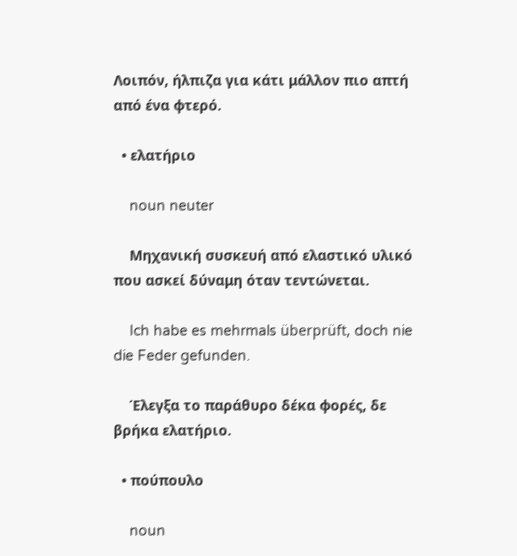Λοιπόν, ήλπιζα για κάτι μάλλον πιο απτή από ένα φτερό.

  • ελατήριο

    noun neuter

    Μηχανική συσκευή από ελαστικό υλικό που ασκεί δύναμη όταν τεντώνεται.

    Ich habe es mehrmals überprüft, doch nie die Feder gefunden.

    Έλεγξα το παράθυρο δέκα φορές, δε βρήκα ελατήριο.

  • πούπουλο

    noun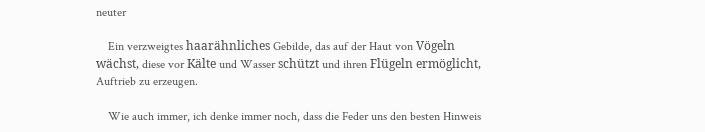neuter

    Ein verzweigtes haarähnliches Gebilde, das auf der Haut von Vögeln wächst, diese vor Kälte und Wasser schützt und ihren Flügeln ermöglicht, Auftrieb zu erzeugen.

    Wie auch immer, ich denke immer noch, dass die Feder uns den besten Hinweis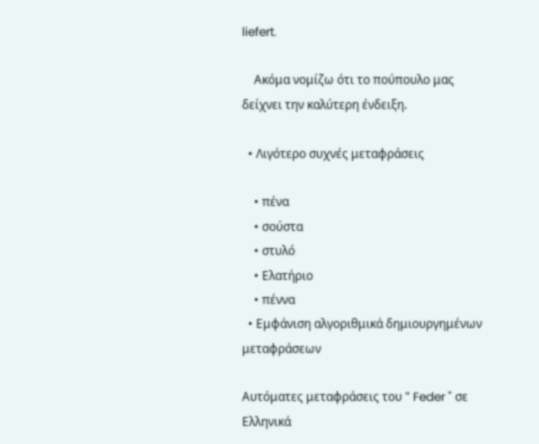liefert.

    Ακόμα νομίζω ότι το πούπουλο μας δείχνει την καλύτερη ένδειξη.

  • Λιγότερο συχνές μεταφράσεις

    • πένα
    • σούστα
    • στυλό
    • Ελατήριο
    • πέννα
  • Εμφάνιση αλγοριθμικά δημιουργημένων μεταφράσεων

Αυτόματες μεταφράσεις του " Feder " σε Ελληνικά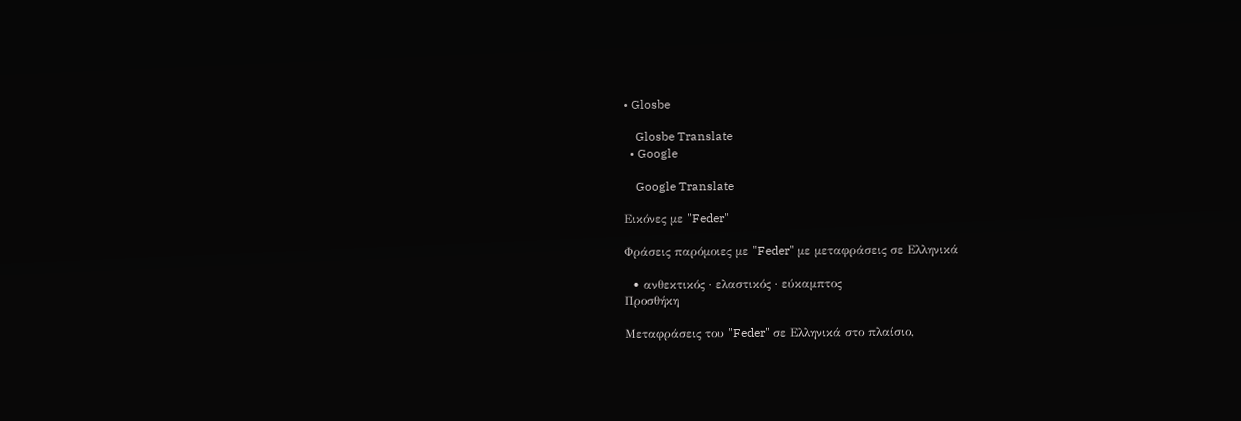• Glosbe

    Glosbe Translate
  • Google

    Google Translate

Εικόνες με "Feder"

Φράσεις παρόμοιες με "Feder" με μεταφράσεις σε Ελληνικά

  • ανθεκτικός · ελαστικός · εύκαμπτος
Προσθήκη

Μεταφράσεις του "Feder" σε Ελληνικά στο πλαίσιο,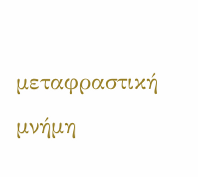μεταφραστική μνήμη